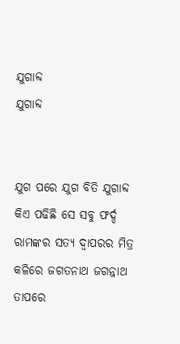ଯୁଗାବ୍ଦ
ଯୁଗାବ୍ଦ


ଯୁଗ ପରେ ଯୁଗ ବିତି ଯୁଗାବ୍ଦ
କିଏ ପଢିଛି ସେ ସବୁ ଫର୍ଦ୍ଦ
ରାମଙ୍କର ସତ୍ୟ ଦ୍ୱାପରର ମିତ୍ର
କଳିରେ ଜଗତନାଥ ଜଗନ୍ନାଥ
ତାପରେ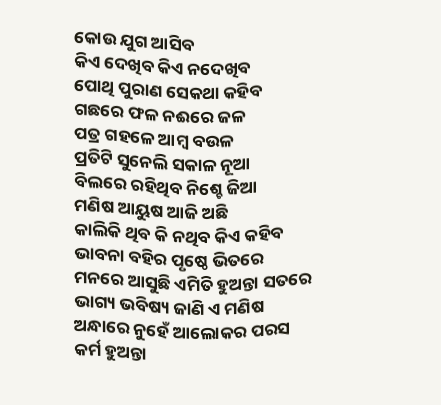କୋଉ ଯୁଗ ଆସିବ
କିଏ ଦେଖିବ କିଏ ନଦେଖିବ
ପୋଥି ପୁରାଣ ସେକଥା କହିବ
ଗଛରେ ଫଳ ନଈରେ ଜଳ
ପତ୍ର ଗହଳେ ଆମ୍ବ ବଉଳ
ପ୍ରତିଟି ସୁନେଲି ସକାଳ ନୂଆ
ବିଲରେ ରହିଥିବ ନିଶ୍ଚେ ଜିଆ
ମଣିଷ ଆୟୁଷ ଆଜି ଅଛି
କାଲିକି ଥିବ କି ନଥିବ କିଏ କହିବ
ଭାବନା ବହିର ପୃଷ୍ଠେ ଭିତରେ
ମନରେ ଆସୁଛି ଏମିତି ହୁଅନ୍ତା ସତରେ
ଭାଗ୍ୟ ଭବିଷ୍ୟ ଜାଣି ଏ ମଣିଷ
ଅନ୍ଧାରେ ନୁହେଁ ଆଲୋକର ପରସ
କର୍ମ ହୁଅନ୍ତା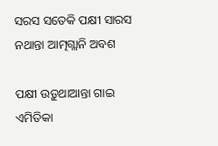ସରସ ସତେକି ପକ୍ଷୀ ସାରସ
ନଥାନ୍ତା ଆତ୍ମଗ୍ଲାନି ଅବଶ

ପକ୍ଷୀ ଉଡ଼ୁଥାଆନ୍ତା ଗାଇ ଏମିତିକା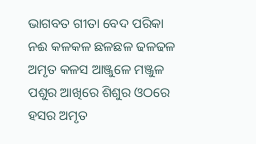ଭାଗବତ ଗୀତା ବେଦ ପରିକା
ନଈ କଳକଳ ଛଳଛଳ ଢଳଢଳ
ଅମୃତ କଳସ ଆଞ୍ଜୁଳେ ମଞ୍ଜୁଳ
ପଶୁର ଆଖିରେ ଶିଶୁର ଓଠରେ
ହସର ଅମୃତ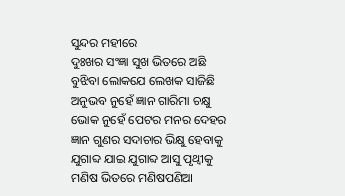ସୁନ୍ଦର ମହୀରେ
ଦୁଃଖର ସଂଜ୍ଞା ସୁଖ ଭିତରେ ଅଛି
ବୁଝିବା ଲୋକଯେ ଲେଖକ ସାଜିଛି
ଅନୁଭବ ନୁହେଁ ଜ୍ଞାନ ଗାରିମା ଚକ୍ଷୁ
ଭୋକ ନୁହେଁ ପେଟର ମନର ଦେହର
ଜ୍ଞାନ ଗୁଣର ସଦାଚାର ଭିକ୍ଷୁ ହେବାକୁ
ଯୁଗାବ୍ଦ ଯାଇ ଯୁଗାବ୍ଦ ଆସୁ ପୃଥ୍ୱୀକୁ
ମଣିଷ ଭିତରେ ମଣିଷପଣିଆ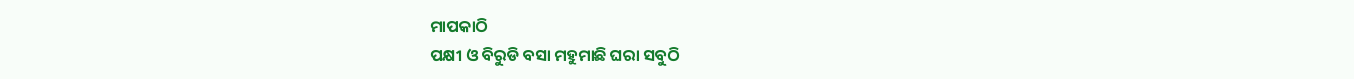ମାପକାଠି
ପକ୍ଷୀ ଓ ବିରୁଡି ବସା ମହୁମାଛି ଘରା ସବୁଠି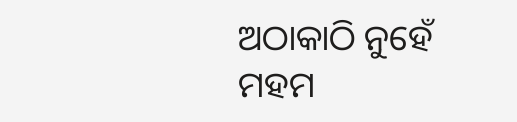ଅଠାକାଠି ନୁହେଁ ମହମ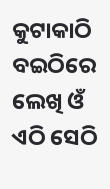କୁଟାକାଠି
ବଇଠିରେ ଲେଖି ଓଁ ଏଠି ସେଠି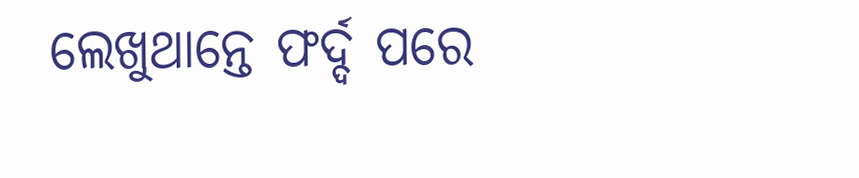ଲେଖୁଥାନ୍ତେ ଫର୍ଦ୍ଦ ପରେ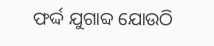ଫର୍ଦ୍ଦ ଯୁଗାବ୍ଦ ଯୋଉଠି